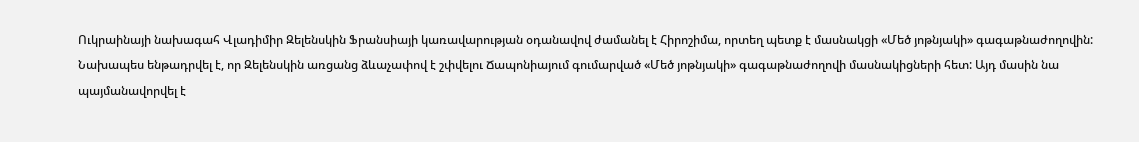Ուկրաինայի նախագահ Վլադիմիր Զելենսկին Ֆրանսիայի կառավարության օդանավով ժամանել է Հիրոշիմա, որտեղ պետք է մասնակցի «Մեծ յոթնյակի» գագաթնաժողովին:
Նախապես ենթադրվել է, որ Զելենսկին առցանց ձևաչափով է շփվելու Ճապոնիայում գումարված «Մեծ յոթնյակի» գագաթնաժողովի մասնակիցների հետ: Այդ մասին նա պայմանավորվել է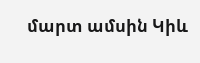մարտ ամսին Կիև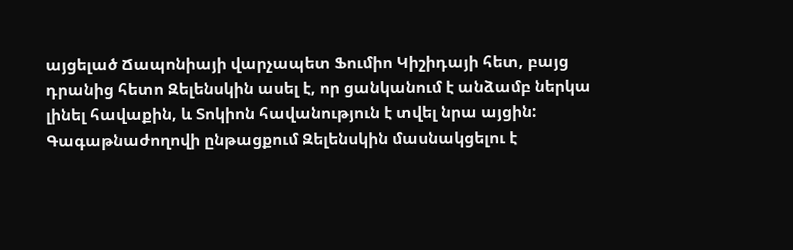այցելած Ճապոնիայի վարչապետ Ֆումիո Կիշիդայի հետ, բայց դրանից հետո Զելենսկին ասել է, որ ցանկանում է անձամբ ներկա լինել հավաքին, և Տոկիոն հավանություն է տվել նրա այցին:
Գագաթնաժողովի ընթացքում Զելենսկին մասնակցելու է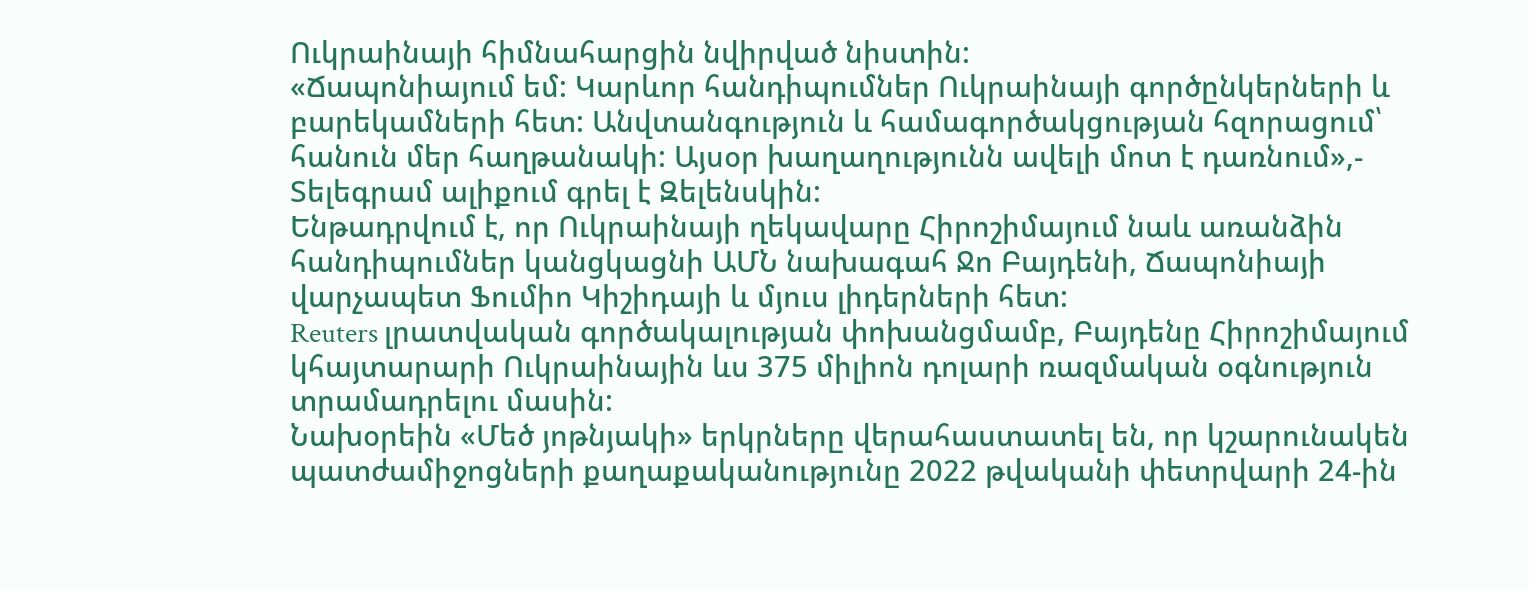Ուկրաինայի հիմնահարցին նվիրված նիստին:
«Ճապոնիայում եմ: Կարևոր հանդիպումներ Ուկրաինայի գործընկերների և բարեկամների հետ: Անվտանգություն և համագործակցության հզորացում՝ հանուն մեր հաղթանակի: Այսօր խաղաղությունն ավելի մոտ է դառնում»,- Տելեգրամ ալիքում գրել է Զելենսկին:
Ենթադրվում է, որ Ուկրաինայի ղեկավարը Հիրոշիմայում նաև առանձին հանդիպումներ կանցկացնի ԱՄՆ նախագահ Ջո Բայդենի, Ճապոնիայի վարչապետ Ֆումիո Կիշիդայի և մյուս լիդերների հետ:
Reuters լրատվական գործակալության փոխանցմամբ, Բայդենը Հիրոշիմայում կհայտարարի Ուկրաինային ևս 375 միլիոն դոլարի ռազմական օգնություն տրամադրելու մասին:
Նախօրեին «Մեծ յոթնյակի» երկրները վերահաստատել են, որ կշարունակեն պատժամիջոցների քաղաքականությունը 2022 թվականի փետրվարի 24-ին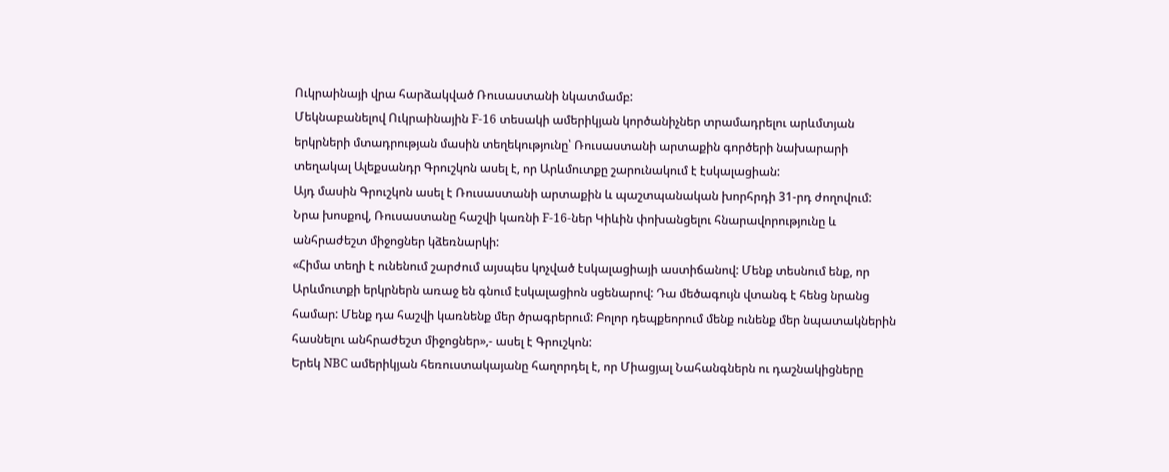Ուկրաինայի վրա հարձակված Ռուսաստանի նկատմամբ:
Մեկնաբանելով Ուկրաինային F-16 տեսակի ամերիկյան կործանիչներ տրամադրելու արևմտյան երկրների մտադրության մասին տեղեկությունը՝ Ռուսաստանի արտաքին գործերի նախարարի տեղակալ Ալեքսանդր Գրուշկոն ասել է, որ Արևմուտքը շարունակում է էսկալացիան:
Այդ մասին Գրուշկոն ասել է Ռուսաստանի արտաքին և պաշտպանական խորհրդի 31-րդ ժողովում:
Նրա խոսքով, Ռուսաստանը հաշվի կառնի F-16-ներ Կիևին փոխանցելու հնարավորությունը և անհրաժեշտ միջոցներ կձեռնարկի:
«Հիմա տեղի է ունենում շարժում այսպես կոչված էսկալացիայի աստիճանով: Մենք տեսնում ենք, որ Արևմուտքի երկրներն առաջ են գնում էսկալացիոն սցենարով: Դա մեծագույն վտանգ է հենց նրանց համար: Մենք դա հաշվի կառնենք մեր ծրագրերում: Բոլոր դեպքեորում մենք ունենք մեր նպատակներին հասնելու անհրաժեշտ միջոցներ»,- ասել է Գրուշկոն:
Երեկ NBC ամերիկյան հեռուստակայանը հաղորդել է, որ Միացյալ Նահանգներն ու դաշնակիցները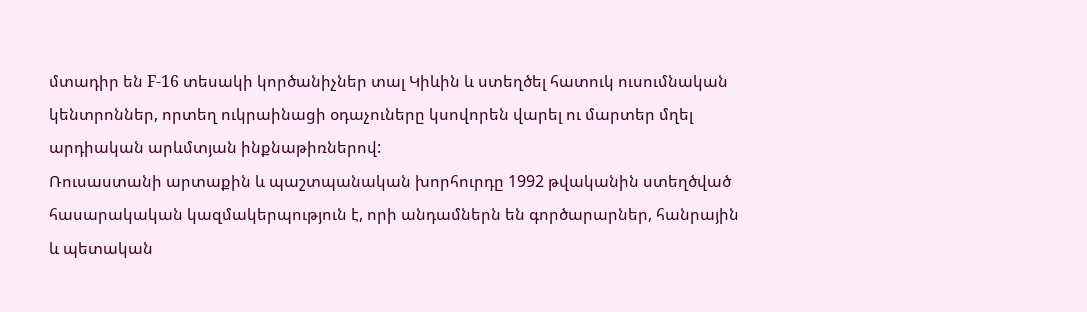մտադիր են F-16 տեսակի կործանիչներ տալ Կիևին և ստեղծել հատուկ ուսումնական կենտրոններ, որտեղ ուկրաինացի օդաչուները կսովորեն վարել ու մարտեր մղել արդիական արևմտյան ինքնաթիռներով:
Ռուսաստանի արտաքին և պաշտպանական խորհուրդը 1992 թվականին ստեղծված հասարակական կազմակերպություն է, որի անդամներն են գործարարներ, հանրային և պետական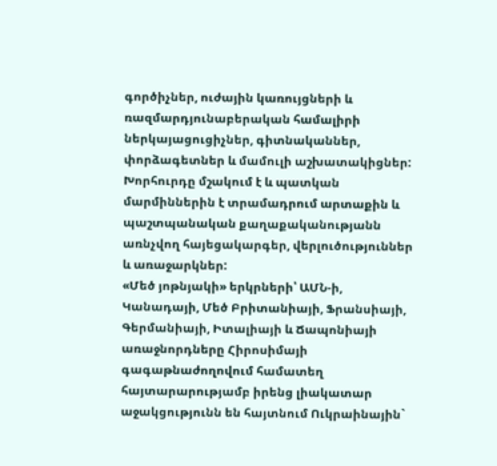գործիչներ, ուժային կառույցների և ռազմարդյունաբերական համալիրի ներկայացուցիչներ, գիտնականներ, փորձագետներ և մամուլի աշխատակիցներ:
Խորհուրդը մշակում է և պատկան մարմիններին է տրամադրում արտաքին և պաշտպանական քաղաքականությանն առնչվող հայեցակարգեր, վերլուծություններ և առաջարկներ:
«Մեծ յոթնյակի» երկրների՝ ԱՄՆ-ի, Կանադայի, Մեծ Բրիտանիայի, Ֆրանսիայի, Գերմանիայի, Իտալիայի և Ճապոնիայի առաջնորդները Հիրոսիմայի գագաթնաժողովում համատեղ հայտարարությամբ իրենց լիակատար աջակցությունն են հայտնում Ուկրաինային`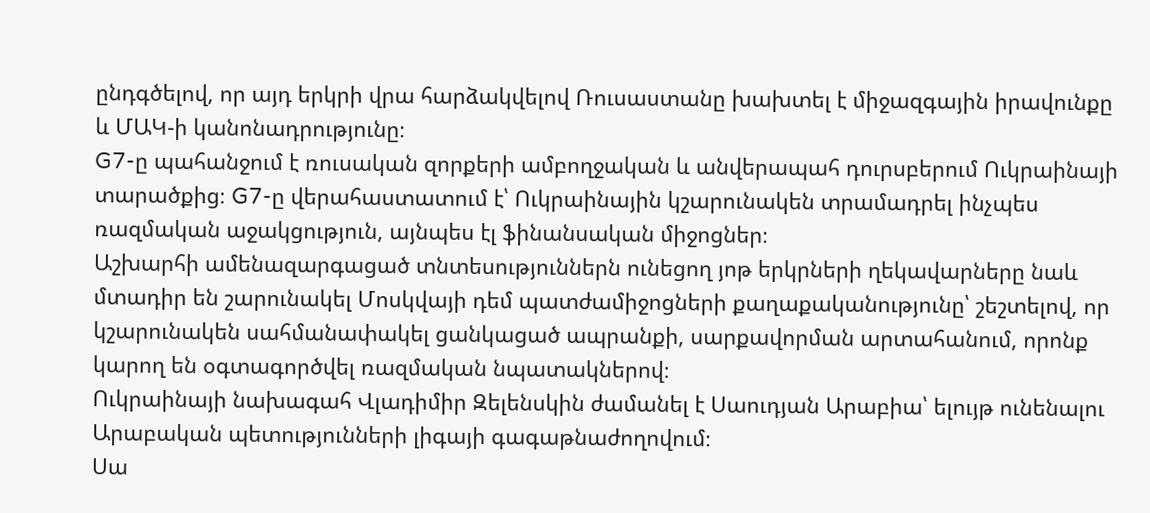ընդգծելով, որ այդ երկրի վրա հարձակվելով Ռուսաստանը խախտել է միջազգային իրավունքը և ՄԱԿ-ի կանոնադրությունը։
G7-ը պահանջում է ռուսական զորքերի ամբողջական և անվերապահ դուրսբերում Ուկրաինայի տարածքից։ G7-ը վերահաստատում է՝ Ուկրաինային կշարունակեն տրամադրել ինչպես ռազմական աջակցություն, այնպես էլ ֆինանսական միջոցներ։
Աշխարհի ամենազարգացած տնտեսություններն ունեցող յոթ երկրների ղեկավարները նաև մտադիր են շարունակել Մոսկվայի դեմ պատժամիջոցների քաղաքականությունը՝ շեշտելով, որ կշարունակեն սահմանափակել ցանկացած ապրանքի, սարքավորման արտահանում, որոնք կարող են օգտագործվել ռազմական նպատակներով։
Ուկրաինայի նախագահ Վլադիմիր Զելենսկին ժամանել է Սաուդյան Արաբիա՝ ելույթ ունենալու Արաբական պետությունների լիգայի գագաթնաժողովում։
Սա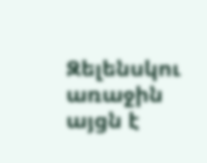Զելենսկու առաջին այցն է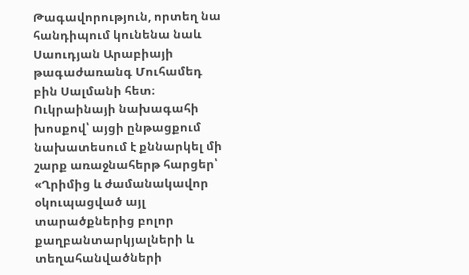Թագավորություն, որտեղ նա հանդիպում կունենա նաև Սաուդյան Արաբիայի թագաժառանգ Մուհամեդ բին Սալմանի հետ։
Ուկրաինայի նախագահի խոսքով՝ այցի ընթացքում նախատեսում է քննարկել մի շարք առաջնահերթ հարցեր՝ «Ղրիմից և ժամանակավոր օկուպացված այլ տարածքներից բոլոր քաղբանտարկյալների և տեղահանվածների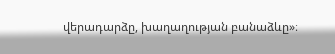վերադարձը, խաղաղության բանաձևը»։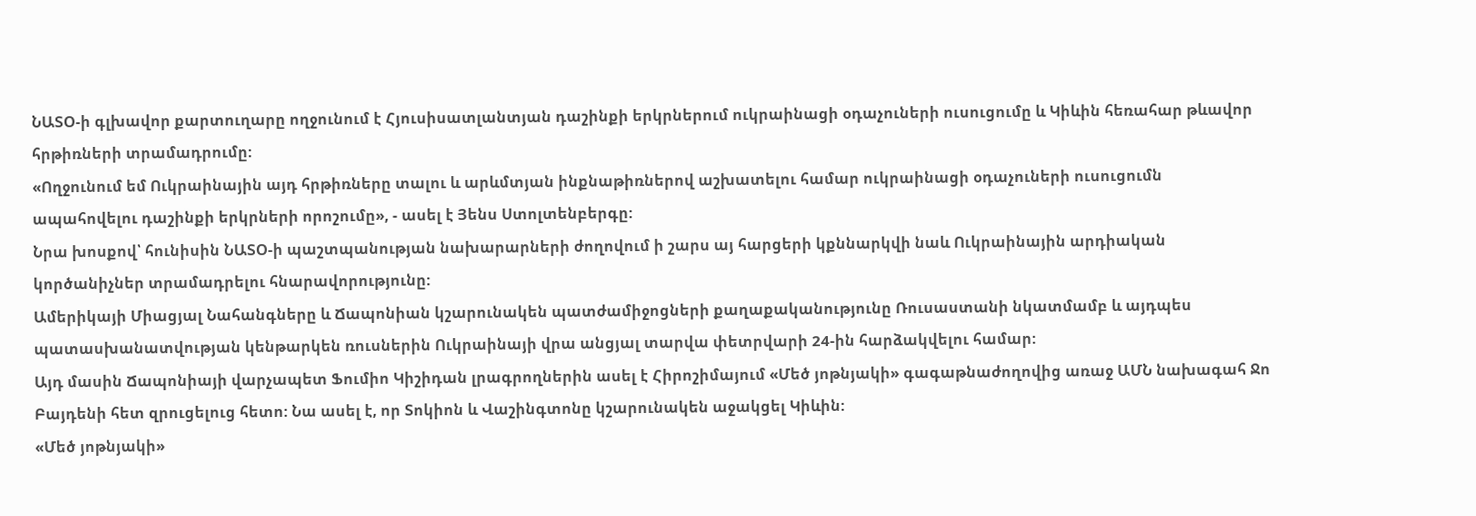ՆԱՏՕ-ի գլխավոր քարտուղարը ողջունում է Հյուսիսատլանտյան դաշինքի երկրներում ուկրաինացի օդաչուների ուսուցումը և Կիևին հեռահար թևավոր հրթիռների տրամադրումը:
«Ողջունում եմ Ուկրաինային այդ հրթիռները տալու և արևմտյան ինքնաթիռներով աշխատելու համար ուկրաինացի օդաչուների ուսուցումն ապահովելու դաշինքի երկրների որոշումը», - ասել է Յենս Ստոլտենբերգը:
Նրա խոսքով՝ հունիսին ՆԱՏՕ-ի պաշտպանության նախարարների ժողովում ի շարս այ հարցերի կքննարկվի նաև Ուկրաինային արդիական կործանիչներ տրամադրելու հնարավորությունը:
Ամերիկայի Միացյալ Նահանգները և Ճապոնիան կշարունակեն պատժամիջոցների քաղաքականությունը Ռուսաստանի նկատմամբ և այդպես պատասխանատվության կենթարկեն ռուսներին Ուկրաինայի վրա անցյալ տարվա փետրվարի 24-ին հարձակվելու համար:
Այդ մասին Ճապոնիայի վարչապետ Ֆումիո Կիշիդան լրագրողներին ասել է Հիրոշիմայում «Մեծ յոթնյակի» գագաթնաժողովից առաջ ԱՄՆ նախագահ Ջո Բայդենի հետ զրուցելուց հետո: Նա ասել է, որ Տոկիոն և Վաշինգտոնը կշարունակեն աջակցել Կիևին:
«Մեծ յոթնյակի»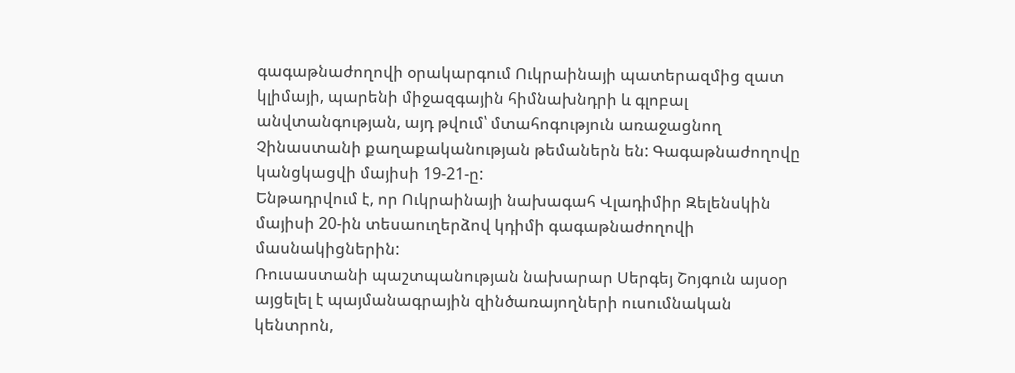գագաթնաժողովի օրակարգում Ուկրաինայի պատերազմից զատ կլիմայի, պարենի միջազգային հիմնախնդրի և գլոբալ անվտանգության, այդ թվում՝ մտահոգություն առաջացնող Չինաստանի քաղաքականության թեմաներն են: Գագաթնաժողովը կանցկացվի մայիսի 19-21-ը:
Ենթադրվում է, որ Ուկրաինայի նախագահ Վլադիմիր Զելենսկին մայիսի 20-ին տեսաուղերձով կդիմի գագաթնաժողովի մասնակիցներին:
Ռուսաստանի պաշտպանության նախարար Սերգեյ Շոյգուն այսօր այցելել է պայմանագրային զինծառայողների ուսումնական կենտրոն,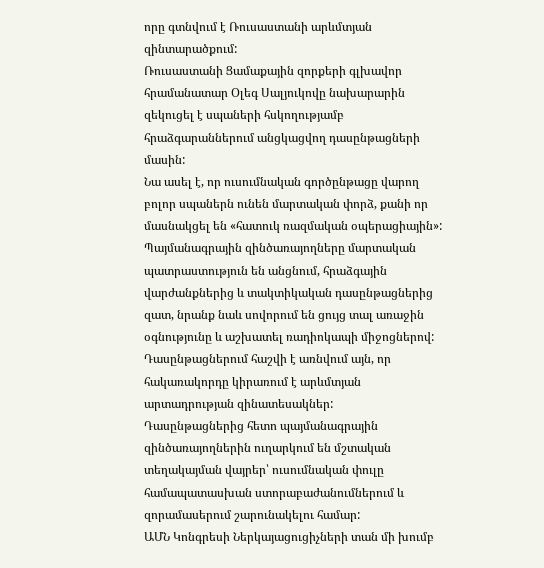որը գտնվում է Ռուսաստանի արևմտյան զինտարածքում:
Ռուսաստանի Ցամաքային զորքերի գլխավոր հրամանատար Օլեգ Սալյուկովը նախարարին զեկուցել է սպաների հսկողությամբ հրաձգարաններում անցկացվող դասընթացների մասին:
Նա ասել է, որ ուսումնական գործընթացը վարող բոլոր սպաներն ունեն մարտական փորձ, քանի որ մասնակցել են «հատուկ ռազմական օպերացիային»:
Պայմանագրային զինծառայողները մարտական պատրաստություն են անցնում, հրաձգային վարժանքներից և տակտիկական դասընթացներից զատ, նրանք նաև սովորում են ցույց տալ առաջին օգնությունը և աշխատել ռադիոկապի միջոցներով:
Դասընթացներում հաշվի է առնվում այն, որ հակառակորդը կիրառում է արևմտյան արտադրության զինատեսակներ:
Դասընթացներից հետո պայմանագրային զինծառայողներին ուղարկում են մշտական տեղակայման վայրեր՝ ուսումնական փուլը համապատասխան ստորաբաժանումներում և զորամասերում շարունակելու համար:
ԱՄՆ Կոնգրեսի Ներկայացուցիչների տան մի խումբ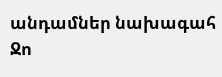անդամներ նախագահ Ջո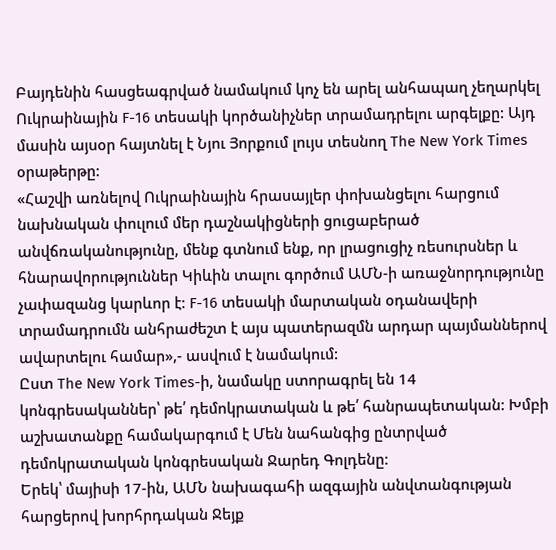Բայդենին հասցեագրված նամակում կոչ են արել անհապաղ չեղարկել Ուկրաինային F-16 տեսակի կործանիչներ տրամադրելու արգելքը: Այդ մասին այսօր հայտնել է Նյու Յորքում լույս տեսնող The New York Times օրաթերթը:
«Հաշվի առնելով Ուկրաինային հրասայլեր փոխանցելու հարցում նախնական փուլում մեր դաշնակիցների ցուցաբերած անվճռականությունը, մենք գտնում ենք, որ լրացուցիչ ռեսուրսներ և հնարավորություններ Կիևին տալու գործում ԱՄՆ-ի առաջնորդությունը չափազանց կարևոր է: F-16 տեսակի մարտական օդանավերի տրամադրումն անհրաժեշտ է այս պատերազմն արդար պայմաններով ավարտելու համար»,- ասվում է նամակում:
Ըստ The New York Times-ի, նամակը ստորագրել են 14 կոնգրեսականներ՝ թե՛ դեմոկրատական և թե՛ հանրապետական: Խմբի աշխատանքը համակարգում է Մեն նահանգից ընտրված դեմոկրատական կոնգրեսական Ջարեդ Գոլդենը:
Երեկ՝ մայիսի 17-ին, ԱՄՆ նախագահի ազգային անվտանգության հարցերով խորհրդական Ջեյք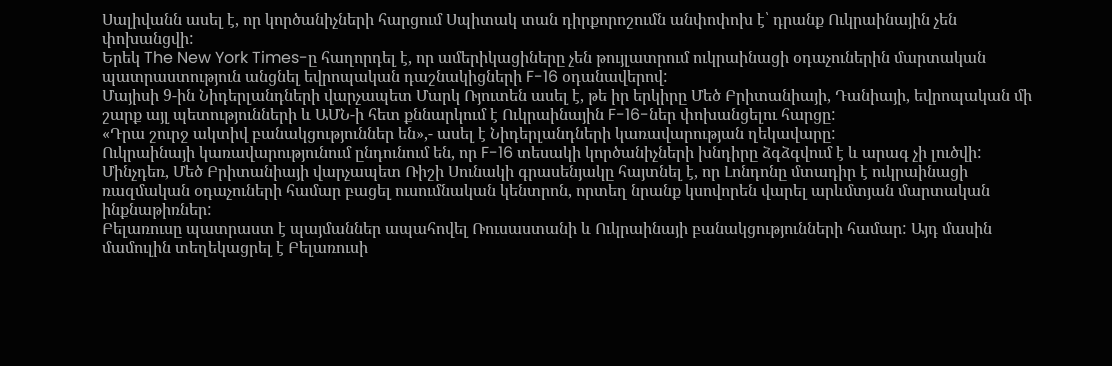Սալիվանն ասել է, որ կործանիչների հարցում Սպիտակ տան դիրքորոշումն անփոփոխ է՝ դրանք Ուկրաինային չեն փոխանցվի:
Երեկ The New York Times-ը հաղորդել է, որ ամերիկացիները չեն թույլատրում ուկրաինացի օդաչուներին մարտական պատրաստություն անցնել եվրոպական դաշնակիցների F-16 օդանավերով:
Մայիսի 9-ին Նիդերլանդների վարչապետ Մարկ Ռյուտեն ասել է, թե իր երկիրը Մեծ Բրիտանիայի, Դանիայի, եվրոպական մի շարք այլ պետությունների և ԱՄՆ-ի հետ քննարկում է Ուկրաինային F-16-ներ փոխանցելու հարցը:
«Դրա շուրջ ակտիվ բանակցություններ են»,- ասել է Նիդերլանդների կառավարության ղեկավարը:
Ուկրաինայի կառավարությունում ընդունում են, որ F-16 տեսակի կործանիչների խնդիրը ձգձգվում է և արագ չի լուծվի:
Մինչդեռ, Մեծ Բրիտանիայի վարչապետ Ռիշի Սունակի գրասենյակը հայտնել է, որ Լոնդոնը մտադիր է ուկրաինացի ռազմական օդաչուների համար բացել ուսումնական կենտրոն, որտեղ նրանք կսովորեն վարել արևմտյան մարտական ինքնաթիռներ:
Բելառուսը պատրաստ է պայմաններ ապահովել Ռուսաստանի և Ուկրաինայի բանակցությունների համար: Այդ մասին մամուլին տեղեկացրել է Բելառուսի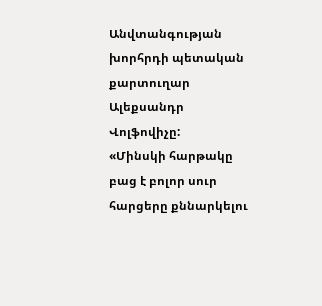Անվտանգության խորհրդի պետական քարտուղար Ալեքսանդր Վոլֆովիչը:
«Մինսկի հարթակը բաց է բոլոր սուր հարցերը քննարկելու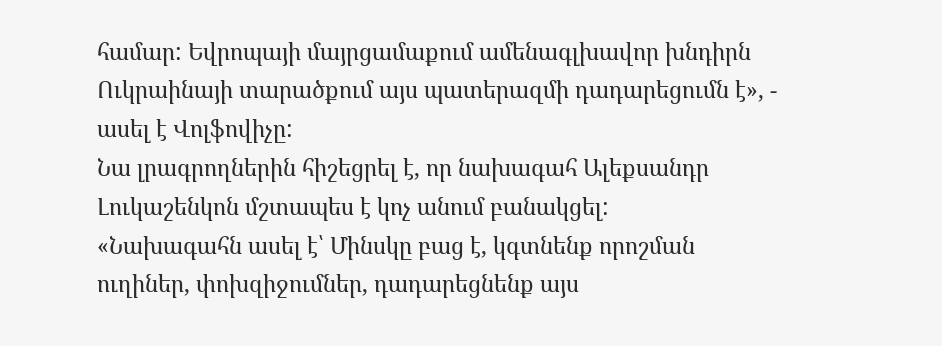համար: Եվրոպայի մայրցամաքում ամենագլխավոր խնդիրն Ուկրաինայի տարածքում այս պատերազմի դադարեցումն է», - ասել է Վոլֆովիչը:
Նա լրագրողներին հիշեցրել է, որ նախագահ Ալեքսանդր Լուկաշենկոն մշտապես է կոչ անում բանակցել:
«Նախագահն ասել է՝ Մինսկը բաց է, կգտնենք որոշման ուղիներ, փոխզիջումներ, դադարեցնենք այս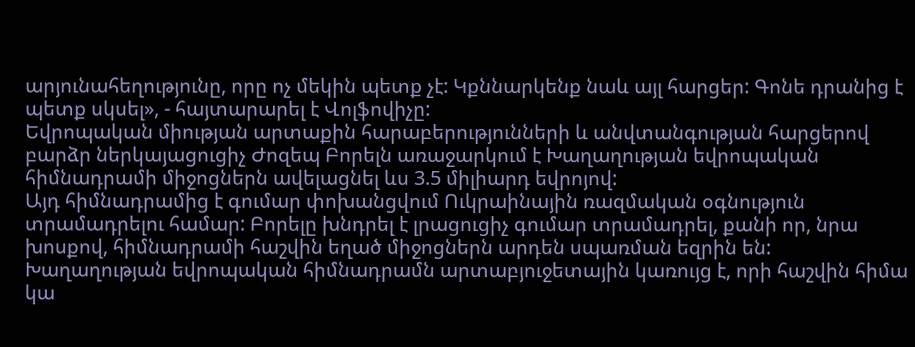արյունահեղությունը, որը ոչ մեկին պետք չէ: Կքննարկենք նաև այլ հարցեր: Գոնե դրանից է պետք սկսել», - հայտարարել է Վոլֆովիչը:
Եվրոպական միության արտաքին հարաբերությունների և անվտանգության հարցերով բարձր ներկայացուցիչ Ժոզեպ Բորելն առաջարկում է Խաղաղության եվրոպական հիմնադրամի միջոցներն ավելացնել ևս 3.5 միլիարդ եվրոյով:
Այդ հիմնադրամից է գումար փոխանցվում Ուկրաինային ռազմական օգնություն տրամադրելու համար: Բորելը խնդրել է լրացուցիչ գումար տրամադրել, քանի որ, նրա խոսքով, հիմնադրամի հաշվին եղած միջոցներն արդեն սպառման եզրին են:
Խաղաղության եվրոպական հիմնադրամն արտաբյուջետային կառույց է, որի հաշվին հիմա կա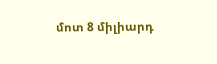մոտ 8 միլիարդ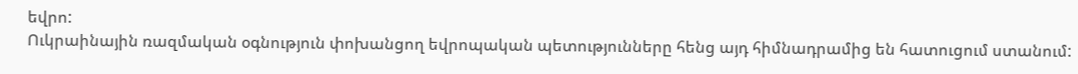եվրո:
Ուկրաինային ռազմական օգնություն փոխանցող եվրոպական պետությունները հենց այդ հիմնադրամից են հատուցում ստանում: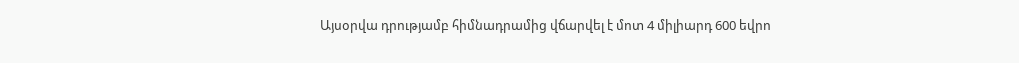Այսօրվա դրությամբ հիմնադրամից վճարվել է մոտ 4 միլիարդ 600 եվրո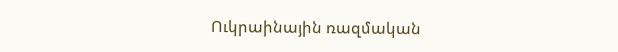Ուկրաինային ռազմական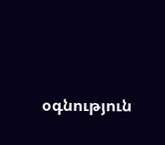օգնություն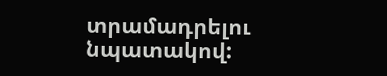տրամադրելու նպատակով: